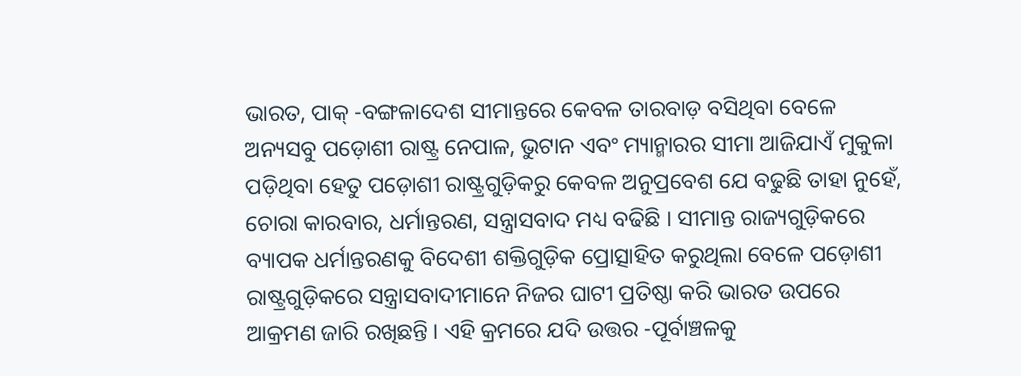ଭାରତ, ପାକ୍ -ବଙ୍ଗଳାଦେଶ ସୀମାନ୍ତରେ କେବଳ ତାରବାଡ଼ ବସିଥିବା ବେଳେ ଅନ୍ୟସବୁ ପଡ଼ୋଶୀ ରାଷ୍ଟ୍ର ନେପାଳ, ଭୁଟାନ ଏବଂ ମ୍ୟାନ୍ମାରର ସୀମା ଆଜିଯାଏଁ ମୁକୁଳା ପଡ଼ିଥିବା ହେତୁ ପଡ଼ୋଶୀ ରାଷ୍ଟ୍ରଗୁଡ଼ିକରୁ କେବଳ ଅନୁପ୍ରବେଶ ଯେ ବଢୁଛି ତାହା ନୁହେଁ, ଚୋରା କାରବାର, ଧର୍ମାନ୍ତରଣ, ସନ୍ତ୍ରାସବାଦ ମଧ୍ୟ ବଢିଛି । ସୀମାନ୍ତ ରାଜ୍ୟଗୁଡ଼ିକରେ ବ୍ୟାପକ ଧର୍ମାନ୍ତରଣକୁ ବିଦେଶୀ ଶକ୍ତିଗୁଡ଼ିକ ପ୍ରୋତ୍ସାହିତ କରୁଥିଲା ବେଳେ ପଡ଼ୋଶୀ ରାଷ୍ଟ୍ରଗୁଡ଼ିକରେ ସନ୍ତ୍ରାସବାଦୀମାନେ ନିଜର ଘାଟୀ ପ୍ରତିଷ୍ଠା କରି ଭାରତ ଉପରେ ଆକ୍ରମଣ ଜାରି ରଖିଛନ୍ତି । ଏହି କ୍ରମରେ ଯଦି ଉତ୍ତର -ପୂର୍ବାଞ୍ଚଳକୁ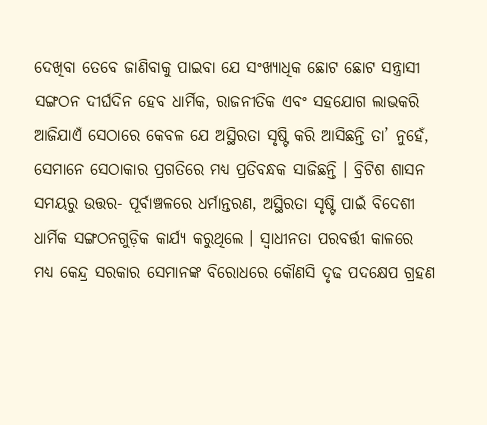ଦେଖିବା ତେବେ ଜାଣିବାକୁ ପାଇବା ଯେ ସଂଖ୍ୟାଧିକ ଛୋଟ ଛୋଟ ସନ୍ତ୍ରାସୀ ସଙ୍ଗଠନ ଦୀର୍ଘଦିନ ହେବ ଧାର୍ମିକ, ରାଜନୀତିକ ଏବଂ ସହଯୋଗ ଲାଭକରି ଆଜିଯାଏଁ ସେଠାରେ କେବଳ ଯେ ଅସ୍ଥିରତା ସୃଷ୍ଟି କରି ଆସିଛନ୍ତି ତା’ ନୁହେଁ, ସେମାନେ ସେଠାକାର ପ୍ରଗତିରେ ମଧ୍ୟ ପ୍ରତିବନ୍ଧକ ସାଜିଛନ୍ତି । ବ୍ରିଟିଶ ଶାସନ ସମୟରୁ ଉତ୍ତର- ପୂର୍ବାଞ୍ଚଳରେ ଧର୍ମାନ୍ତରଣ, ଅସ୍ଥିରତା ସୃଷ୍ଟି ପାଇଁ ବିଦେଶୀ ଧାର୍ମିକ ସଙ୍ଗଠନଗୁଡ଼ିକ କାର୍ଯ୍ୟ କରୁଥିଲେ । ସ୍ୱାଧୀନତା ପରବର୍ତ୍ତୀ କାଳରେ ମଧ୍ୟ କେନ୍ଦ୍ର ସରକାର ସେମାନଙ୍କ ବିରୋଧରେ କୌଣସି ଦୃଢ ପଦକ୍ଷେପ ଗ୍ରହଣ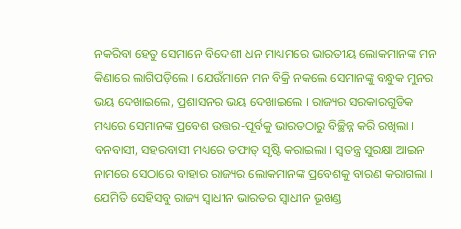ନକରିବା ହେତୁ ସେମାନେ ବିଦେଶୀ ଧନ ମାଧ୍ୟମରେ ଭାରତୀୟ ଲୋକମାନଙ୍କ ମନ କିଣାରେ ଲାଗିପଡ଼ିଲେ । ଯେଉଁମାନେ ମନ ବିକ୍ରି ନକଲେ ସେମାନଙ୍କୁ ବନ୍ଧୁକ ମୁନର ଭୟ ଦେଖାଇଲେ, ପ୍ରଶାସନର ଭୟ ଦେଖାଇଲେ । ରାଜ୍ୟର ସରକାରଗୁଡିକ ମଧ୍ୟରେ ସେମାନଙ୍କ ପ୍ରବେଶ ଉତ୍ତର-ପୂର୍ବକୁ ଭାରତଠାରୁ ବିଚ୍ଛିନ୍ନ କରି ରଖିଲା । ବନବାସୀ, ସହରବାସୀ ମଧ୍ୟରେ ତଫାତ୍ ସୃଷ୍ଟି କରାଇଲା । ସ୍ୱତନ୍ତ୍ର ସୁରକ୍ଷା ଆଇନ ନାମରେ ସେଠାରେ ବାହାର ରାଜ୍ୟର ଲୋକମାନଙ୍କ ପ୍ରବେଶକୁ ବାରଣ କରାଗଲା । ଯେମିତି ସେହିସବୁ ରାଜ୍ୟ ସ୍ୱାଧୀନ ଭାରତର ସ୍ୱାଧୀନ ଭୂଖଣ୍ଡ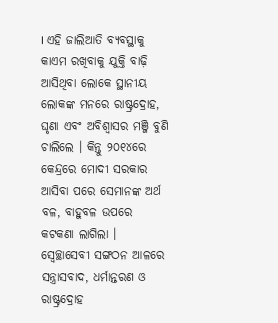। ଏହି ଜାଲିଆତି ବ୍ୟବସ୍ଥାକୁ କାଏମ ରଖିବାକୁ ଯୁକ୍ତି ବାଢ଼ି ଆସିଥିବା ଲୋକେ ସ୍ଥାନୀୟ ଲୋକଙ୍କ ମନରେ ରାଷ୍ଟ୍ରଦ୍ରୋହ, ଘୃଣା ଏବଂ ଅବିଶ୍ୱାସର ମଞ୍ଜି ବୁଣି ଚାଲିଲେ । କିନ୍ତୁ ୨୦୧୪ରେ କେନ୍ଦ୍ରରେ ମୋଦୀ ସରକାର ଆସିବା ପରେ ସେମାନଙ୍କ ଅର୍ଥ ବଳ, ବାହୁବଳ ଉପରେ କଟକଣା ଲାଗିଲା । ସ୍ୱେଚ୍ଛାସେବୀ ସଙ୍ଗଠନ ଆଳରେ ସନ୍ତ୍ରାସବାଦ, ଧର୍ମାନ୍ତରଣ ଓ ରାଷ୍ଟ୍ରଦ୍ରୋହ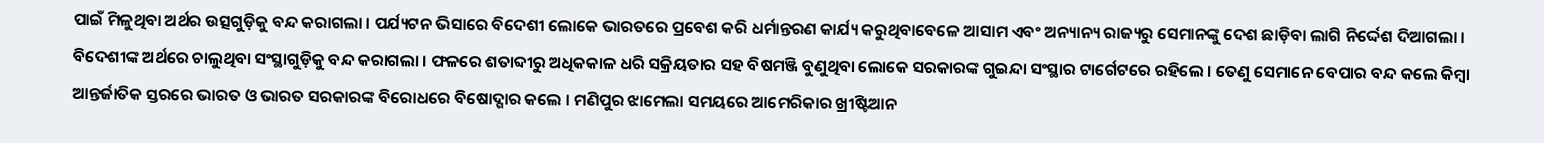ପାଇଁ ମିଳୁଥିବା ଅର୍ଥର ଉତ୍ସଗୁଡ଼ିକୁ ବନ୍ଦ କରାଗଲା । ପର୍ଯ୍ୟଟନ ଭିସାରେ ବିଦେଶୀ ଲୋକେ ଭାରତରେ ପ୍ରବେଶ କରି ଧର୍ମାନ୍ତରଣ କାର୍ଯ୍ୟ କରୁଥିବାବେଳେ ଆସାମ ଏବଂ ଅନ୍ୟାନ୍ୟ ରାଜ୍ୟରୁ ସେମାନଙ୍କୁ ଦେଶ ଛାଡ଼ିବା ଲାଗି ନିର୍ଦ୍ଦେଶ ଦିଆଗଲା । ବିଦେଶୀଙ୍କ ଅର୍ଥରେ ଚାଲୁଥିବା ସଂସ୍ଥାଗୁଡ଼ିକୁ ବନ୍ଦ କରାଗଲା । ଫଳରେ ଶତାବ୍ଦୀରୁ ଅଧିକକାଳ ଧରି ସକ୍ରିୟତାର ସହ ବିଷମଞ୍ଜି ବୁଣୁଥିବା ଲୋକେ ସରକାରଙ୍କ ଗୁଇନ୍ଦା ସଂସ୍ଥାର ଟାର୍ଗେଟରେ ରହିଲେ । ତେଣୁ ସେମାନେ ବେପାର ବନ୍ଦ କଲେ କିମ୍ବା ଆନ୍ତର୍ଜାତିକ ସ୍ତରରେ ଭାରତ ଓ ଭାରତ ସରକାରଙ୍କ ବିରୋଧରେ ବିଷୋଦ୍ଗାର କଲେ । ମଣିପୁର ଝାମେଲା ସମୟରେ ଆମେରିକାର ଖ୍ରୀଷ୍ଟିଆନ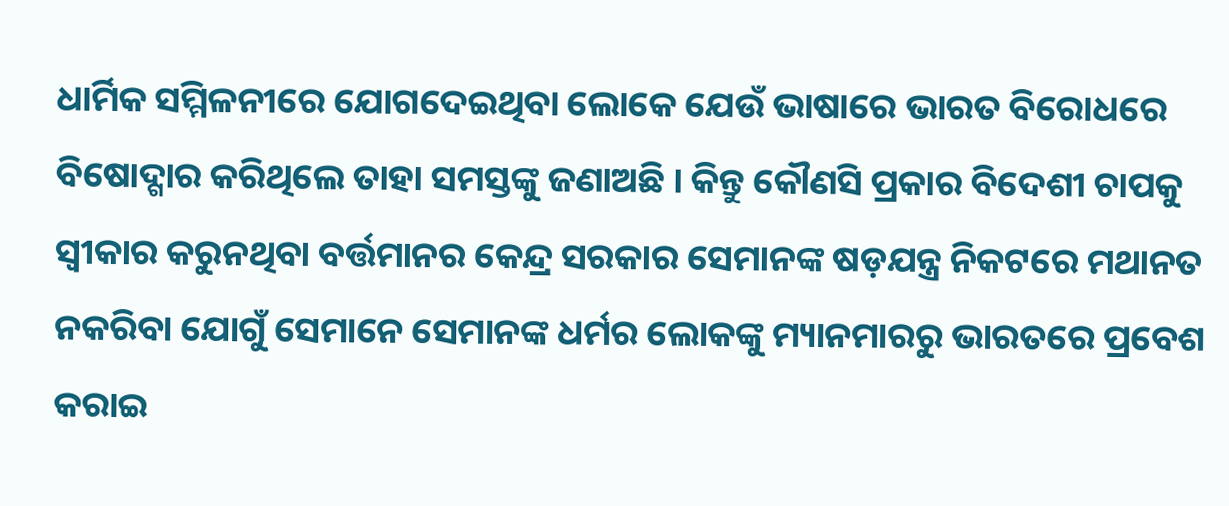ଧାର୍ମିକ ସମ୍ମିଳନୀରେ ଯୋଗଦେଇଥିବା ଲୋକେ ଯେଉଁ ଭାଷାରେ ଭାରତ ବିରୋଧରେ ବିଷୋଦ୍ଗାର କରିଥିଲେ ତାହା ସମସ୍ତଙ୍କୁ ଜଣାଅଛି । କିନ୍ତୁ କୌଣସି ପ୍ରକାର ବିଦେଶୀ ଚାପକୁ ସ୍ୱୀକାର କରୁନଥିବା ବର୍ତ୍ତମାନର କେନ୍ଦ୍ର ସରକାର ସେମାନଙ୍କ ଷଡ଼ଯନ୍ତ୍ର ନିକଟରେ ମଥାନତ ନକରିବା ଯୋଗୁଁ ସେମାନେ ସେମାନଙ୍କ ଧର୍ମର ଲୋକଙ୍କୁ ମ୍ୟାନମାରରୁ ଭାରତରେ ପ୍ରବେଶ କରାଇ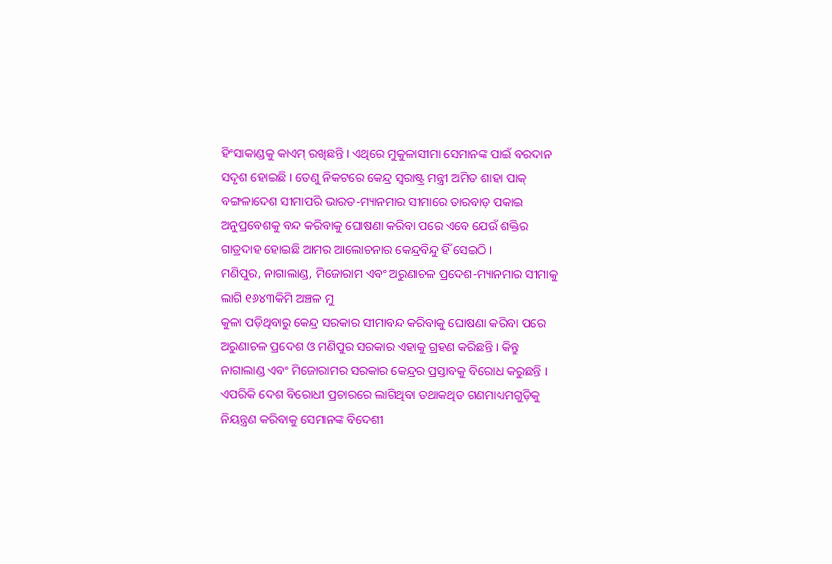ହିଂସାକାଣ୍ଡକୁ କାଏମ୍ ରଖିଛନ୍ତି । ଏଥିରେ ମୁକୁଳାସୀମା ସେମାନଙ୍କ ପାଇଁ ବରଦାନ ସଦୃଶ ହୋଇଛି । ତେଣୁ ନିକଟରେ କେନ୍ଦ୍ର ସ୍ୱରାଷ୍ଟ୍ର ମନ୍ତ୍ରୀ ଅମିତ ଶାହା ପାକ୍ ବଙ୍ଗଳାଦେଶ ସୀମାପରି ଭାରତ-ମ୍ୟାନମାର ସୀମାରେ ତାରବାଡ଼ ପକାଇ ଅନୁପ୍ରବେଶକୁ ବନ୍ଦ କରିବାକୁ ଘୋଷଣା କରିବା ପରେ ଏବେ ଯେଉଁ ଶକ୍ତିର ଗାତ୍ରଦାହ ହୋଇଛି ଆମର ଆଲୋଚନାର କେନ୍ଦ୍ରବିନ୍ଦୁ ହିଁ ସେଇଠି ।
ମଣିପୁର, ନାଗାଲାଣ୍ଡ, ମିଜୋରାମ ଏବଂ ଅରୁଣାଚଳ ପ୍ରଦେଶ-ମ୍ୟାନମାର ସୀମାକୁ ଲାଗି ୧୬୪୩କିମି ଅଞ୍ଚଳ ମୁ
କୁଳା ପଡ଼ିଥିବାରୁ କେନ୍ଦ୍ର ସରକାର ସୀମାବନ୍ଦ କରିବାକୁ ଘୋଷଣା କରିବା ପରେ ଅରୁଣାଚଳ ପ୍ରଦେଶ ଓ ମଣିପୁର ସରକାର ଏହାକୁ ଗ୍ରହଣ କରିଛନ୍ତି । କିନ୍ତୁ ନାଗାଲାଣ୍ଡ ଏବଂ ମିଜୋରାମର ସରକାର କେନ୍ଦ୍ରର ପ୍ରସ୍ତାବକୁ ବିରୋଧ କରୁଛନ୍ତି । ଏପରିକି ଦେଶ ବିରୋଧୀ ପ୍ରଚାରରେ ଲାଗିଥିବା ତଥାକଥିତ ଗଣମାଧ୍ୟମଗୁଡ଼ିକୁ ନିୟନ୍ତ୍ରଣ କରିବାକୁ ସେମାନଙ୍କ ବିଦେଶୀ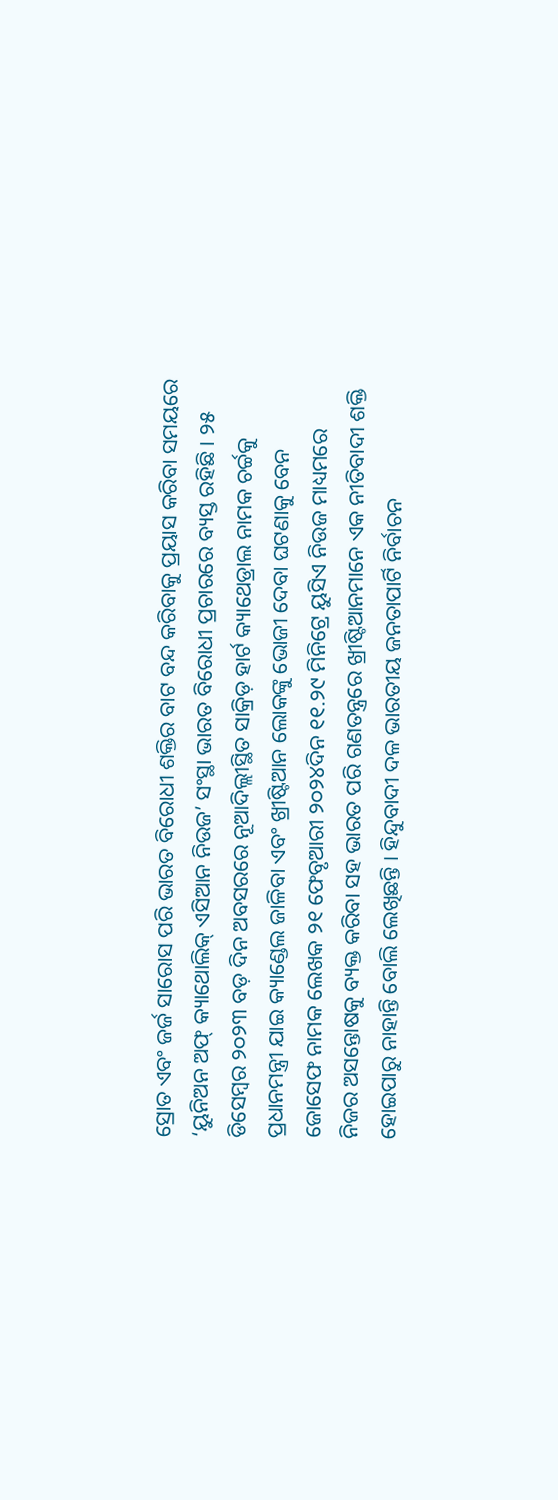ସ୍ରୋତ ଏବଂ ଜର୍ଜ ସାରୋସ ପରି ଭାରତ ବିରୋଧୀ ଶକ୍ତିର ବାଟ ବନ୍ଦ କରିବାକୁ ପ୍ରୟାସ କରିବା ସମୟରେ ‘ୟୁନିଅନ ଅଫ୍ କ୍ୟାଥୋଲିକ୍ ଏସିଆନ ନିଉଜ’ ସଂସ୍ଥା ଭାରତ ବିରୋଧୀ ପ୍ରଚାରରେ ବ୍ୟସ୍ତ ରହିଛି । ୨୫ ଡିସେମ୍ବର ୨୦୨୩ ବଡ଼ ଦିନ ଅବସରରେ ନୂଆଦିଲ୍ଲୀସ୍ଥିତ ସାକ୍ରିଡ଼ ହାର୍ଟ କ୍ୟାଥେଡ୍ରାଲ ନାମକ ଚର୍ଚ୍ଚକୁ ପ୍ରଧାନମନ୍ତ୍ରୀ ଯାଇ କ୍ୟାଣ୍ଡେଲ ଜାଳିବା ଏବଂ ଖ୍ରୀଷ୍ଟିଆନ ଲୋକଙ୍କୁ ଭୋଜୀ ଦେବା ଘଟଣାକୁ ବେନ ଜୋସେଫ ନାମକ ଲେଖକ ୨୧ ଫେବୃଆରୀ ୨୦୨୪ଦିନ ୧୧.୨୯ ମିନିଟ୍ରେ ୟୁସିଏ ନିଉଜ ମାଧ୍ୟମରେ ନିଜର ଅସନ୍ତୋଷକୁ ବ୍ୟକ୍ତ କରିବା ସହ ଭାରତ ପରି ଗଣତନ୍ତ୍ରରେ ଖ୍ରୀଷ୍ଟିଆନମାନେ ଏକ ନୀତିବାଦୀ ଶକ୍ତି ହୋଇପାରୁ ନାହାନ୍ତି ବୋଲି ଲେଖିଛନ୍ତି । ହିନ୍ଦୁବାଦୀ ଦଳ ଭାରତୀୟ ଜନତାପାର୍ଟି ନିର୍ବାଚନ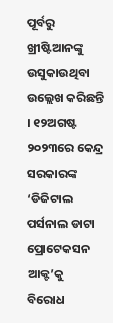ପୂର୍ବରୁ ଖ୍ରୀଷ୍ଟିଆନଙ୍କୁ ଉସୁକାଉଥିବା ଉଲ୍ଲେଖ କରିଛନ୍ତି । ୧୨ଅଗଷ୍ଟ ୨୦୨୩ରେ କେନ୍ଦ୍ର ସରକାରଙ୍କ ‘ଡିଜିଟାଲ ପର୍ସନାଲ ଡାଟା ପ୍ରୋଟେକସନ ଆକ୍ଟ’କୁ ବିରୋଧ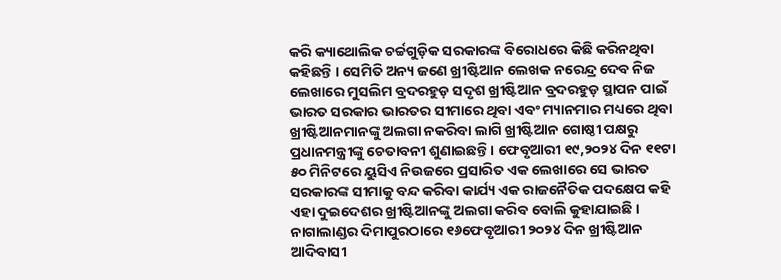କରି କ୍ୟାଥୋଲିକ ଚର୍ଚ୍ଚଗୁଡ଼ିକ ସରକାରଙ୍କ ବିରୋଧରେ କିଛି କରିନଥିବା କହିଛନ୍ତି । ସେମିତି ଅନ୍ୟ ଜଣେ ଖ୍ରୀଷ୍ଟିଆନ ଲେଖକ ନରେନ୍ଦ୍ର ଦେବ ନିଜ ଲେଖାରେ ମୁସଲିମ ବ୍ରଦରହୁଡ଼ ସଦୃଶ ଖ୍ରୀଷ୍ଟିଆନ ବ୍ରଦରହୁଡ଼ ସ୍ଥାପନ ପାଇଁ ଭାରତ ସରକାର ଭାରତର ସୀମାରେ ଥିବା ଏବଂ ମ୍ୟାନମାର ମଧ୍ୟରେ ଥିବା ଖ୍ରୀଷ୍ଟିଆନମାନଙ୍କୁ ଅଲଗା ନକରିବା ଲାଗି ଖ୍ରୀଷ୍ଟିଆନ ଗୋଷ୍ଠୀ ପକ୍ଷରୁ ପ୍ରଧାନମନ୍ତ୍ରୀଙ୍କୁ ଚେତାବନୀ ଶୁଣାଇଛନ୍ତି । ଫେବୃଆରୀ ୧୯,୨୦୨୪ ଦିନ ୧୧ଟା ୫୦ ମିନିଟରେ ୟୁସିଏ ନିଉଜରେ ପ୍ରସାରିତ ଏକ ଲେଖାରେ ସେ ଭାରତ ସରକାରଙ୍କ ସୀମାକୁ ବନ୍ଦ କରିବା କାର୍ଯ୍ୟ ଏକ ରାଜନୈତିକ ପଦକ୍ଷେପ କହି ଏହା ଦୁଇଦେଶର ଖ୍ରୀଷ୍ଟିଆନଙ୍କୁ ଅଲଗା କରିବ ବୋଲି କୁହାଯାଇଛି । ନାଗାଲାଣ୍ଡର ଦିମାପୁରଠାରେ ୧୬ଫେବୃଆରୀ ୨୦୨୪ ଦିନ ଖ୍ରୀଷ୍ଟିଆନ ଆଦିବାସୀ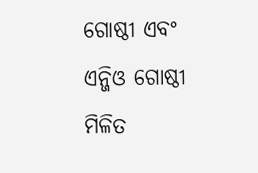ଗୋଷ୍ଠୀ ଏବଂ ଏନ୍ଜିଓ ଗୋଷ୍ଠୀ ମିଳିତ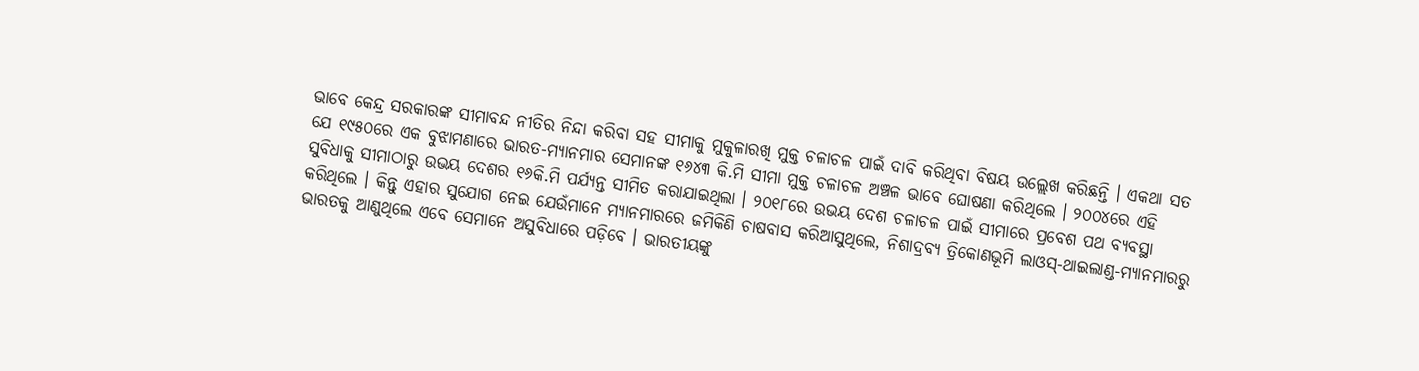ଭାବେ କେନ୍ଦ୍ର ସରକାରଙ୍କ ସୀମାବନ୍ଦ ନୀତିର ନିନ୍ଦା କରିବା ସହ ସୀମାକୁ ମୁକୁଳାରଖି ମୁକ୍ତ ଚଳାଚଳ ପାଇଁ ଦାବି କରିଥିବା ବିଷୟ ଉଲ୍ଲେଖ କରିଛନ୍ତି । ଏକଥା ସତ ଯେ ୧୯୫୦ରେ ଏକ ବୁଝାମଣାରେ ଭାରତ-ମ୍ୟାନମାର ସେମାନଙ୍କ ୧୬୪୩ କି.ମି ସୀମା ମୁକ୍ତ ଚଳାଚଳ ଅଞ୍ଚଳ ଭାବେ ଘୋଷଣା କରିଥିଲେ । ୨୦୦୪ରେ ଏହି ସୁବିଧାକୁ ସୀମାଠାରୁ ଉଭୟ ଦେଶର ୧୬କି.ମି ପର୍ଯ୍ୟନ୍ତ ସୀମିତ କରାଯାଇଥିଲା । ୨୦୧୮ରେ ଉଭୟ ଦେଶ ଚଳାଚଳ ପାଇଁ ସୀମାରେ ପ୍ରବେଶ ପଥ ବ୍ୟବସ୍ଥା କରିଥିଲେ । କିନ୍ତୁ ଏହାର ସୁଯୋଗ ନେଇ ଯେଉଁମାନେ ମ୍ୟାନମାରରେ ଜମିକିଣି ଚାଷବାସ କରିଆସୁଥିଲେ, ନିଶାଦ୍ରବ୍ୟ ତ୍ରିକୋଣଭୂମି ଲାଓସ୍-ଥାଇଲାଣ୍ଡ-ମ୍ୟାନମାରରୁ ଭାରତକୁ ଆଣୁଥିଲେ ଏବେ ସେମାନେ ଅସୁବିଧାରେ ପଡ଼ିବେ । ଭାରତୀୟଙ୍କୁ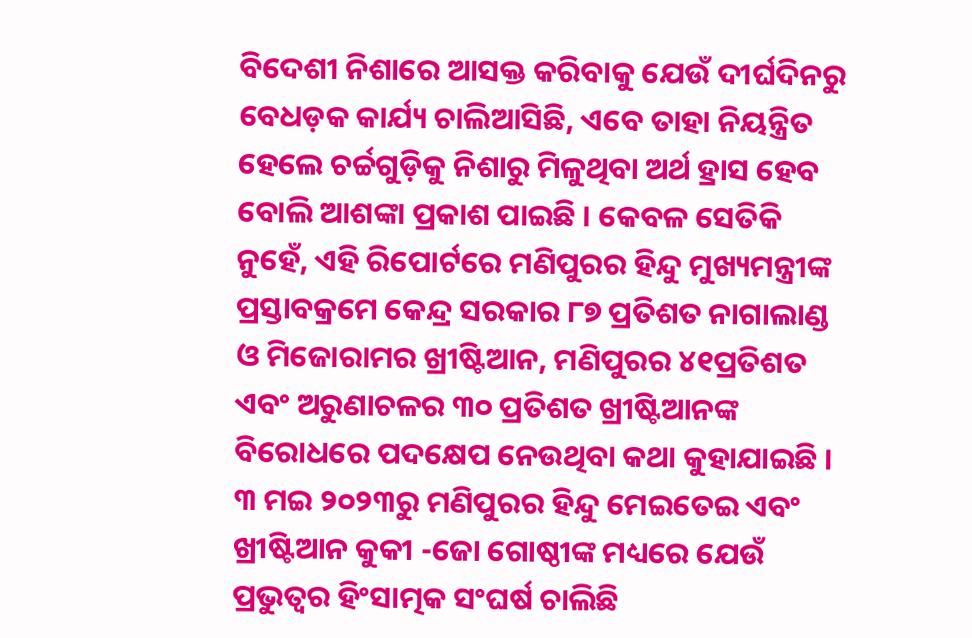ବିଦେଶୀ ନିଶାରେ ଆସକ୍ତ କରିବାକୁ ଯେଉଁ ଦୀର୍ଘଦିନରୁ ବେଧଡ଼କ କାର୍ଯ୍ୟ ଚାଲିଆସିଛି, ଏବେ ତାହା ନିୟନ୍ତ୍ରିତ ହେଲେ ଚର୍ଚ୍ଚଗୁଡ଼ିକୁ ନିଶାରୁ ମିଳୁଥିବା ଅର୍ଥ ହ୍ରାସ ହେବ ବୋଲି ଆଶଙ୍କା ପ୍ରକାଶ ପାଇଛି । କେବଳ ସେତିକି ନୁହେଁ, ଏହି ରିପୋର୍ଟରେ ମଣିପୁରର ହିନ୍ଦୁ ମୁଖ୍ୟମନ୍ତ୍ରୀଙ୍କ ପ୍ରସ୍ତାବକ୍ରମେ କେନ୍ଦ୍ର ସରକାର ୮୭ ପ୍ରତିଶତ ନାଗାଲାଣ୍ଡ ଓ ମିଜୋରାମର ଖ୍ରୀଷ୍ଟିଆନ, ମଣିପୁରର ୪୧ପ୍ରତିଶତ ଏବଂ ଅରୁଣାଚଳର ୩୦ ପ୍ରତିଶତ ଖ୍ରୀଷ୍ଟିଆନଙ୍କ ବିରୋଧରେ ପଦକ୍ଷେପ ନେଉଥିବା କଥା କୁହାଯାଇଛି । ୩ ମଇ ୨୦୨୩ରୁ ମଣିପୁରର ହିନ୍ଦୁ ମେଇତେଇ ଏବଂ ଖ୍ରୀଷ୍ଟିଆନ କୁକୀ -ଜୋ ଗୋଷ୍ଠୀଙ୍କ ମଧ୍ୟରେ ଯେଉଁ ପ୍ରଭୁତ୍ୱର ହିଂସାତ୍ମକ ସଂଘର୍ଷ ଚାଲିଛି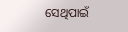ସେଥିପାଇଁ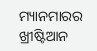ମ୍ୟାନମାରର ଖ୍ରୀଷ୍ଟିଆନ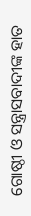ଗୋଷ୍ଠୀ ଓ ସନ୍ତ୍ରାସବାଦୀଙ୍କ ହାତ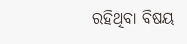ରହିଥିବା ବିଷୟ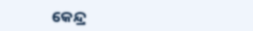କେନ୍ଦ୍ର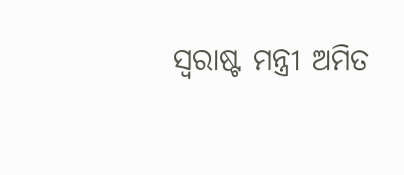ସ୍ୱରାଷ୍ଟ ମନ୍ତ୍ରୀ ଅମିତ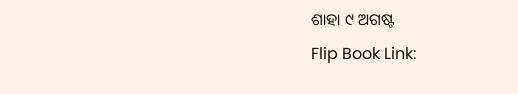ଶାହା ୯ ଅଗଷ୍ଟ
Flip Book Link: